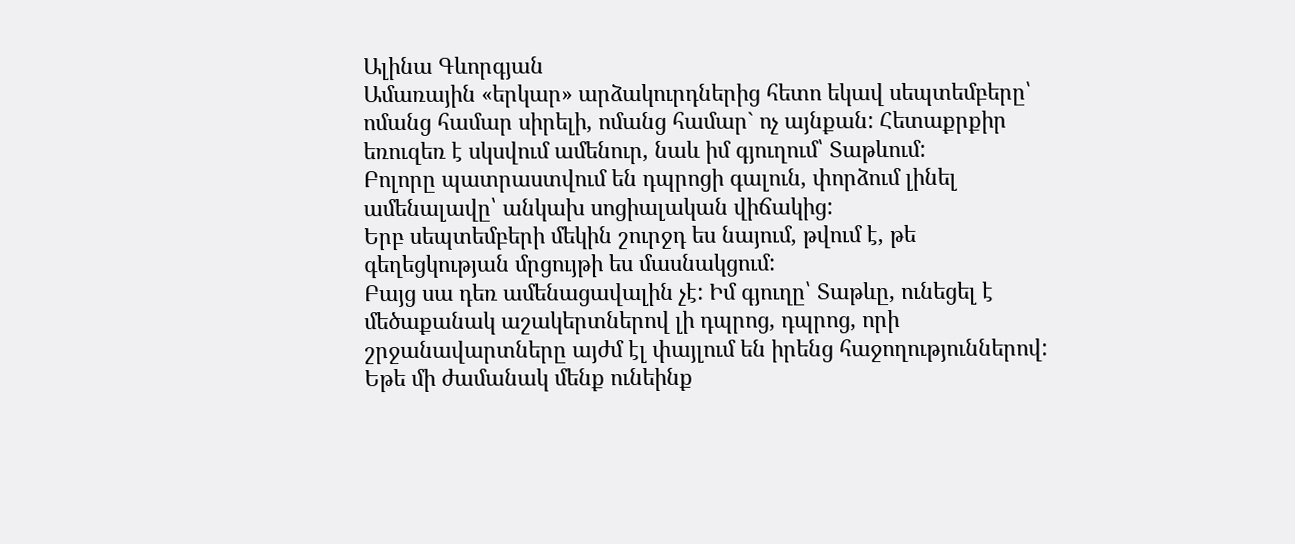Ալինա Գևորգյան
Ամառային «երկար» արձակուրդներից հետո եկավ սեպտեմբերը՝ ոմանց համար սիրելի, ոմանց համար` ոչ այնքան: Հետաքրքիր եռուզեռ է սկսվում ամենուր, նաև իմ գյուղում՝ Տաթևում:
Բոլորը պատրաստվում են դպրոցի գալուն, փորձում լինել ամենալավը՝ անկախ սոցիալական վիճակից:
Երբ սեպտեմբերի մեկին շուրջդ ես նայում, թվում է, թե գեղեցկության մրցույթի ես մասնակցում:
Բայց սա դեռ ամենացավալին չէ: Իմ գյուղը՝ Տաթևը, ունեցել է մեծաքանակ աշակերտներով լի դպրոց, դպրոց, որի շրջանավարտները այժմ էլ փայլում են իրենց հաջողություններով:
Եթե մի ժամանակ մենք ունեինք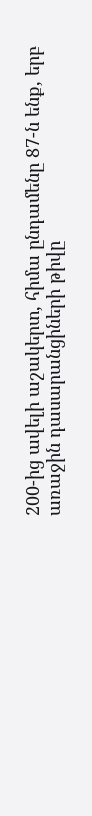200-ից ավելի աշակերտ, հիմա ընդամենը 87-ն ենք, երբ առաջին դասարանցիների թիվը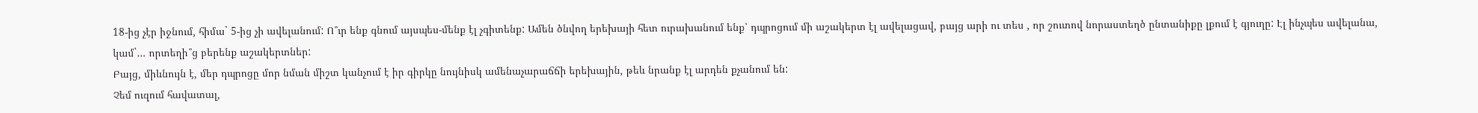18-ից չէր իջնում, հիմա` 5-ից չի ավելանում: Ո՞ւր ենք գնում այսպես-մենք էլ չգիտենք: Ամեն ծնվող երեխայի հետ ուրախանում ենք՝ դպրոցում մի աշակերտ էլ ավելացավ, բայց արի ու տես , որ շուտով նորաստեղծ ընտանիքը լքում է գյուղը: Էլ ինչպես ավելանա, կամ`… որտեղի՞ց բերենք աշակերտներ:
Բայց, միևնույն է, մեր դպրոցը մոր նման միշտ կանչում է իր գիրկը նույնիսկ ամենաչարաճճի երեխային, թեև նրանք էլ արդեն քչանում են:
Չեմ ուզում հավատալ,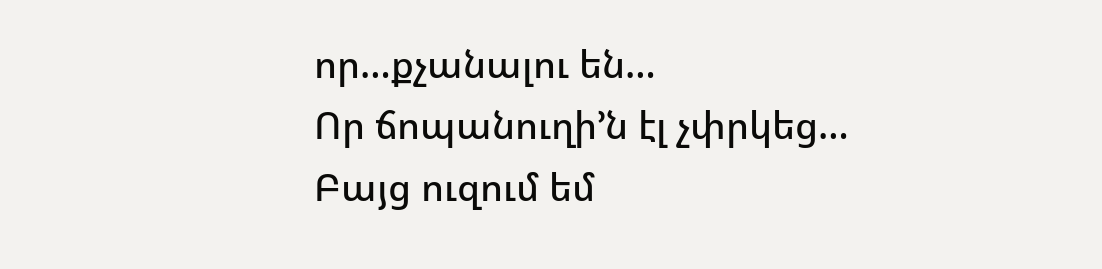որ…քչանալու են…
Որ ճոպանուղի’ն էլ չփրկեց…
Բայց ուզում եմ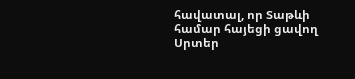հավատալ, որ Տաթևի համար հայեցի ցավող Սրտեր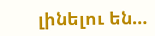լինելու են…